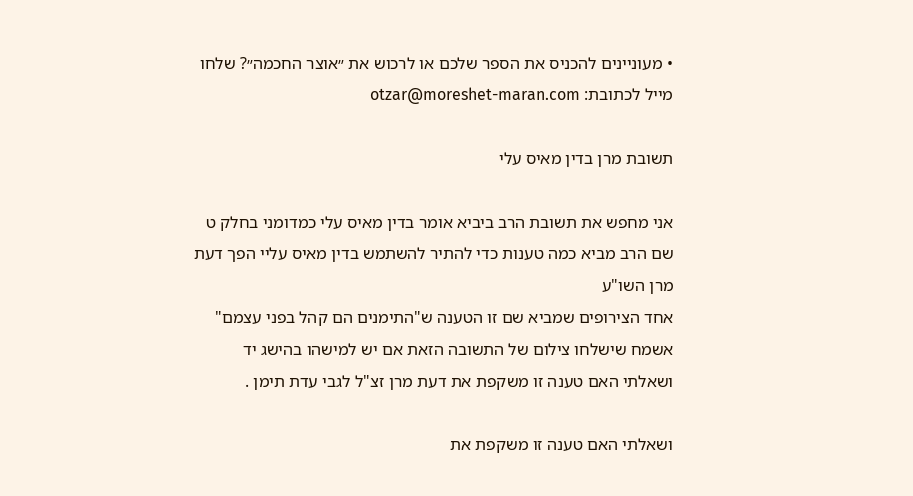• מעוניינים להכניס את הספר שלכם או לרכוש את ״אוצר החכמה״? שלחו מייל לכתובת: otzar@moreshet-maran.com

תשובת מרן בדין מאיס עלי

אני מחפש את תשובת הרב ביביא אומר בדין מאיס עלי כמדומני בחלק ט
שם הרב מביא כמה טענות כדי להתיר להשתמש בדין מאיס עליי הפך דעת מרן השו"ע
אחד הצירופים שמביא שם זו הטענה ש"התימנים הם קהל בפני עצמם"
אשמח שישלחו צילום של התשובה הזאת אם יש למישהו בהישג יד
ושאלתי האם טענה זו משקפת את דעת מרן זצ"ל לגבי עדת תימן .

ושאלתי האם טענה זו משקפת את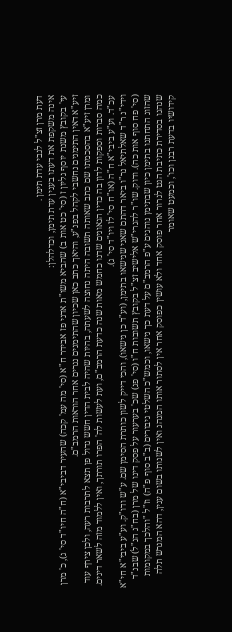דעת מרן זצ"ל לגבי עדת תימן .
אינה משקפת את דעתו בענין עדת תימן, וכדלהלן:
עי' בקובץ משנת יוסף גליון ז (סי' כט אות ב) שהביא משו"ת אדני פז אבידר ח"א (סי' מה עמ' קכה) שהעיר דביבי"א (ח"ה חיו"ד סי' ג), כ' מרן זיע"א דאין התימנים נחשבי לקהל בפנ"ע, והיאך כתב כאן שכיון שהתימנים נגרים אחר הוראות הרמב"ם.
ומרן זיע"א בהסכמתו שם כתב שאותה תשובה היתה נחוצה לשעתה, בהיות שהיה לבית הדין חשש גדול פן תצא לתרבות רעה, ולכן צירף עוד כמה סברות וספקות לדון בה כדין הגאונים שדנו כחמש מאות שנה כדעת הרמב"ם, ועת לעשות לה' הפרו תורתך, ואין ללמוד מזה לשאר דינים. עכ"ד. וע"ע ביבי"א ח"ה (או"ח סי' לז ויו"ד סי' ג).
וידי"נ ר"ד שאלתיאל נר"ו ביאר דהתם שאני שנישאו בתימן, (וע"ד כן נישאו), והכי דייק לשון כותרת הסימן שם. ע"ש ודו"ק. וע"ע ביבי"א חי"א (סי' פח סוף אות כה). ודוק. שו"ר להגרי"ש אלישיב זצ"ל בקובץ תשובות ח"ו (סי' פג) שכ' בערעור על פסק דינו של מרן (בח"ג הנ"ל) שבנ"ד שהזוג התחתנו בתימן כיון שבתימן נוהגים ע"פ הרמב"ם על דעת כך נישאו, וכמש"כ השלטי גיבורים (ב"ב סוף פ"ה) וז"ל "והלכך במקומות שנהגו בסדירת כתיבת הגט לגרור אחר פוסק אחד ולא עושין כפוסק אחר אין לסתור אותו המנהג ואין לשנותו בשום ענין, דהא המגרש תלה קידושיו בדעת רבנן וכו', וכמעט שאומר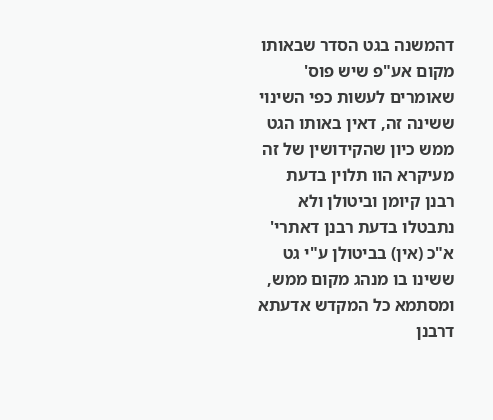דהמשנה בגט הסדר שבאותו מקום אע"פ שיש פוס' שאומרים לעשות כפי השינוי ששינה זה, דאין באותו הגט ממש כיון שהקידושין של זה מעיקרא הוו תלוין בדעת רבנן קיומן וביטולן ולא נתבטלו בדעת רבנן דאתרי' א"כ (אין) בביטולן ע"י גט ששינו בו מנהג מקום ממש, ומסתמא כל המקדש אדעתא דרבנן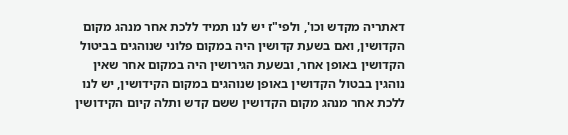דאתריה מקדש וכו', ולפי"ז יש לנו תמיד ללכת אחר מנהג מקום הקדושין, ואם בשעת קדושין היה במקום פלוני שנוהגים בביטול הקדושין באופן אחר, ובשעת הגירושין היה במקום אחר שאין נוהגין בבטול הקדושין באופן שנוהגים במקום הקידושין, יש לנו ללכת אחר מנהג מקום הקדושין ששם קדש ותלה קיום הקידושין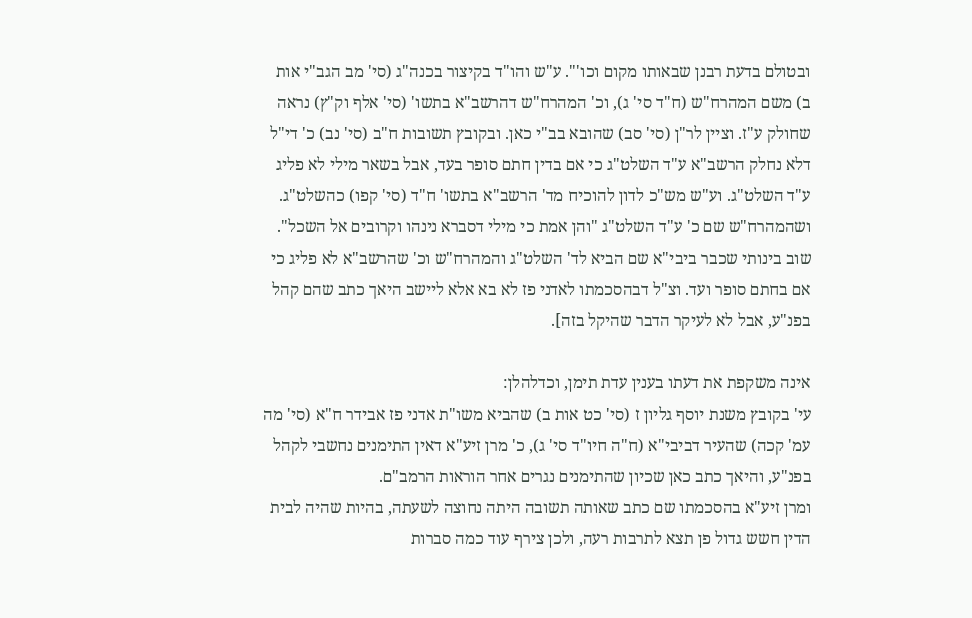ובטולם בדעת רבנן שבאותו מקום וכו'". ע"ש והו"ד בקיצור בכנה"ג (סי' מב הגב"י אות ב) משם המהרח"ש (ח"ד סי' ג), וכ' המהרח"ש דהרשב"א בתשו' (סי' אלף וק"ץ) נראה שחולק ע"ז. וציין לר"ן (סי' סב) שהובא בב"י כאן. ובקובץ תשובות ח"ב (סי' נב) כ' די"ל דלא נחלק הרשב"א ע"ד השלט"ג כי אם בדין חתם סופר בעד, אבל בשאר מילי לא פליג ע"ד השלט"ג. וע"ש מש"כ לדון להוכיח מד' הרשב"א בתשו' ח"ד (סי' קפו) כהשלט"ג. ושהמהרח"ש שם כ' ע"ד השלט"ג "והן אמת כי מילי דסברא נינהו וקרובים אל השכל". שוב בינותי שכבר ביבי"א שם הביא לד' השלט"ג והמהרח"ש וכ' שהרשב"א לא פליג כי אם בחתם סופר ועד. וצ"ל דבהסכמתו לאדני פז לא בא אלא ליישב היאך כתב שהם קהל בפנ"ע, אבל לא לעיקר הדבר שהיקל בזה].

אינה משקפת את דעתו בענין עדת תימן, וכדלהלן:
עי' בקובץ משנת יוסף גליון ז (סי' כט אות ב) שהביא משו"ת אדני פז אבידר ח"א (סי' מה עמ' קכה) שהעיר דביבי"א (ח"ה חיו"ד סי' ג), כ' מרן זיע"א דאין התימנים נחשבי לקהל בפנ"ע, והיאך כתב כאן שכיון שהתימנים נגרים אחר הוראות הרמב"ם.
ומרן זיע"א בהסכמתו שם כתב שאותה תשובה היתה נחוצה לשעתה, בהיות שהיה לבית הדין חשש גדול פן תצא לתרבות רעה, ולכן צירף עוד כמה סברות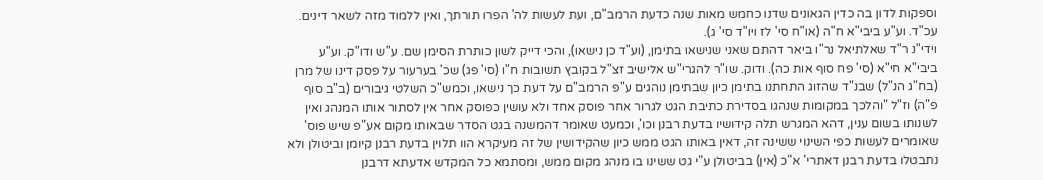וספקות לדון בה כדין הגאונים שדנו כחמש מאות שנה כדעת הרמב"ם, ועת לעשות לה' הפרו תורתך, ואין ללמוד מזה לשאר דינים. עכ"ד. וע"ע ביבי"א ח"ה (או"ח סי' לז ויו"ד סי' ג).
וידי"נ ר"ד שאלתיאל נר"ו ביאר דהתם שאני שנישאו בתימן, (וע"ד כן נישאו), והכי דייק לשון כותרת הסימן שם. ע"ש ודו"ק. וע"ע ביבי"א חי"א (סי' פח סוף אות כה). ודוק. שו"ר להגרי"ש אלישיב זצ"ל בקובץ תשובות ח"ו (סי' פג) שכ' בערעור על פסק דינו של מרן (בח"ג הנ"ל) שבנ"ד שהזוג התחתנו בתימן כיון שבתימן נוהגים ע"פ הרמב"ם על דעת כך נישאו, וכמש"כ השלטי גיבורים (ב"ב סוף פ"ה) וז"ל "והלכך במקומות שנהגו בסדירת כתיבת הגט לגרור אחר פוסק אחד ולא עושין כפוסק אחר אין לסתור אותו המנהג ואין לשנותו בשום ענין, דהא המגרש תלה קידושיו בדעת רבנן וכו', וכמעט שאומר דהמשנה בגט הסדר שבאותו מקום אע"פ שיש פוס' שאומרים לעשות כפי השינוי ששינה זה, דאין באותו הגט ממש כיון שהקידושין של זה מעיקרא הוו תלוין בדעת רבנן קיומן וביטולן ולא נתבטלו בדעת רבנן דאתרי' א"כ (אין) בביטולן ע"י גט ששינו בו מנהג מקום ממש, ומסתמא כל המקדש אדעתא דרבנן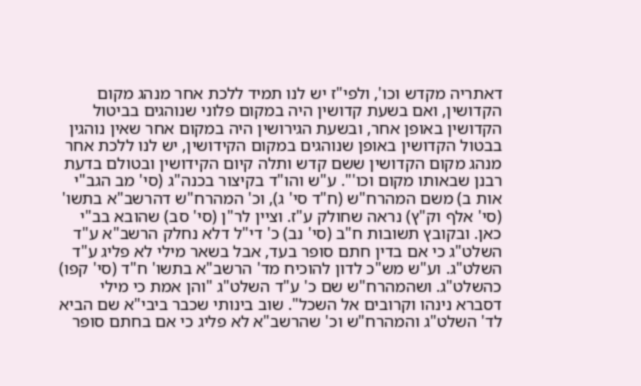דאתריה מקדש וכו', ולפי"ז יש לנו תמיד ללכת אחר מנהג מקום הקדושין, ואם בשעת קדושין היה במקום פלוני שנוהגים בביטול הקדושין באופן אחר, ובשעת הגירושין היה במקום אחר שאין נוהגין בבטול הקדושין באופן שנוהגים במקום הקידושין, יש לנו ללכת אחר מנהג מקום הקדושין ששם קדש ותלה קיום הקידושין ובטולם בדעת רבנן שבאותו מקום וכו'". ע"ש והו"ד בקיצור בכנה"ג (סי' מב הגב"י אות ב) משם המהרח"ש (ח"ד סי' ג), וכ' המהרח"ש דהרשב"א בתשו' (סי' אלף וק"ץ) נראה שחולק ע"ז. וציין לר"ן (סי' סב) שהובא בב"י כאן. ובקובץ תשובות ח"ב (סי' נב) כ' די"ל דלא נחלק הרשב"א ע"ד השלט"ג כי אם בדין חתם סופר בעד, אבל בשאר מילי לא פליג ע"ד השלט"ג. וע"ש מש"כ לדון להוכיח מד' הרשב"א בתשו' ח"ד (סי' קפו) כהשלט"ג. ושהמהרח"ש שם כ' ע"ד השלט"ג "והן אמת כי מילי דסברא נינהו וקרובים אל השכל". שוב בינותי שכבר ביבי"א שם הביא לד' השלט"ג והמהרח"ש וכ' שהרשב"א לא פליג כי אם בחתם סופר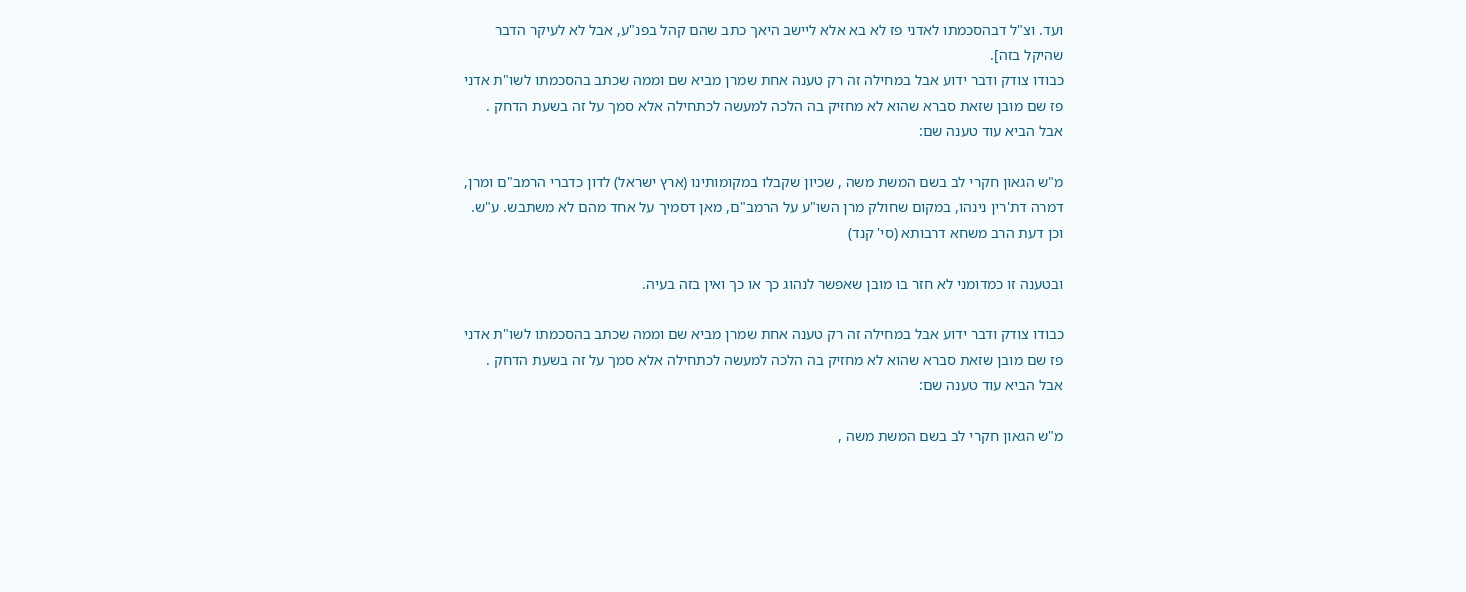ועד. וצ"ל דבהסכמתו לאדני פז לא בא אלא ליישב היאך כתב שהם קהל בפנ"ע, אבל לא לעיקר הדבר שהיקל בזה].
כבודו צודק ודבר ידוע אבל במחילה זה רק טענה אחת שמרן מביא שם וממה שכתב בהסכמתו לשו"ת אדני פז שם מובן שזאת סברא שהוא לא מחזיק בה הלכה למעשה לכתחילה אלא סמך על זה בשעת הדחק .
אבל הביא עוד טענה שם:

מ"ש הגאון חקרי לב בשם המשת משה , שכיון שקבלו במקומותינו (ארץ ישראל) לדון כדברי הרמב"ם ומרן, דמרה דת'רין נינהו, במקום שחולק מרן השו"ע על הרמב"ם, מאן דסמיך על אחד מהם לא משתבש. ע"ש. וכן דעת הרב משחא דרבותא (סי' קנד)

ובטענה זו כמדומני לא חזר בו מובן שאפשר לנהוג כך או כך ואין בזה בעיה.

כבודו צודק ודבר ידוע אבל במחילה זה רק טענה אחת שמרן מביא שם וממה שכתב בהסכמתו לשו"ת אדני פז שם מובן שזאת סברא שהוא לא מחזיק בה הלכה למעשה לכתחילה אלא סמך על זה בשעת הדחק .
אבל הביא עוד טענה שם:

מ"ש הגאון חקרי לב בשם המשת משה ,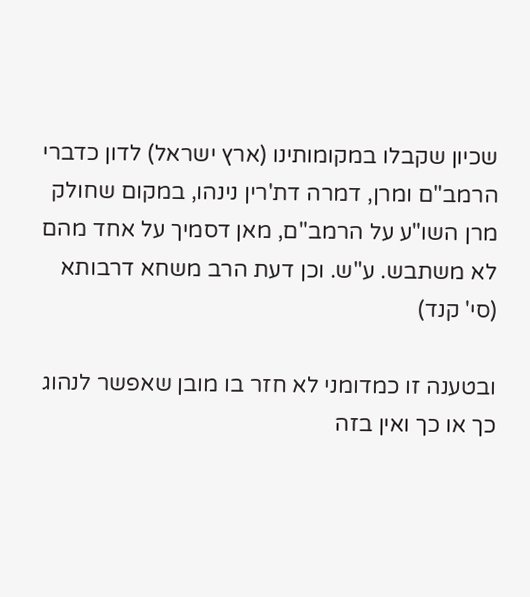שכיון שקבלו במקומותינו (ארץ ישראל) לדון כדברי הרמב"ם ומרן, דמרה דת'רין נינהו, במקום שחולק מרן השו"ע על הרמב"ם, מאן דסמיך על אחד מהם לא משתבש. ע"ש. וכן דעת הרב משחא דרבותא (סי' קנד)

ובטענה זו כמדומני לא חזר בו מובן שאפשר לנהוג כך או כך ואין בזה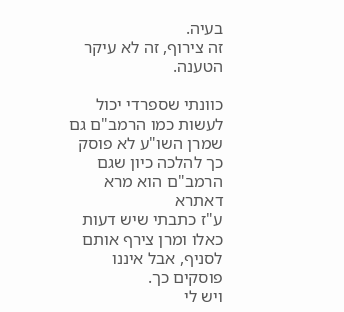בעיה.
זה צירוף, זה לא עיקר הטענה.

כוונתי שספרדי יכול לעשות כמו הרמב"ם גם שמרן השו"ע לא פוסק כך להלכה כיון שגם הרמב"ם הוא מרא דאתרא
ע"ז כתבתי שיש דעות כאלו ומרן צירף אותם לסניף, אבל איננו פוסקים כך.
ויש לי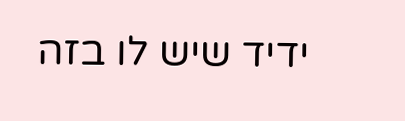ידיד שיש לו בזה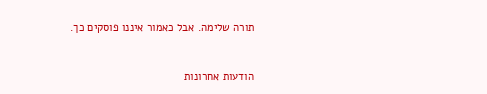תורה שלימה. אבל כאמור איננו פוסקים כך.


הודעות אחרונות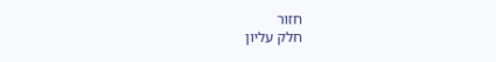חזור
חלק עליון